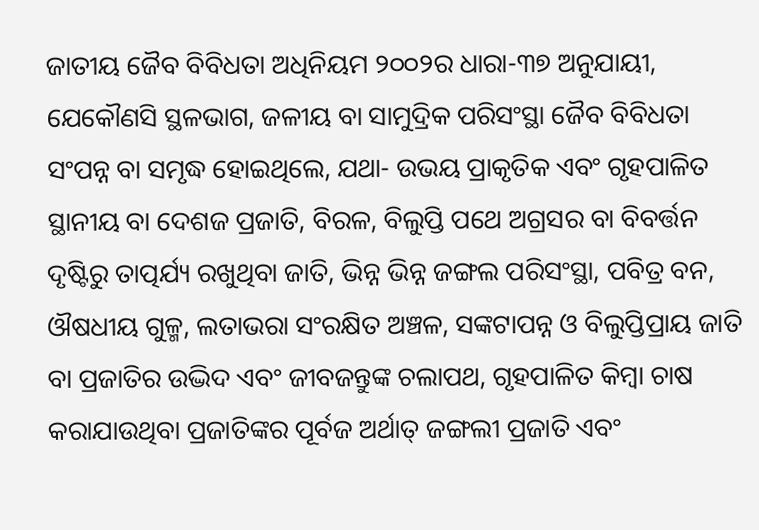ଜାତୀୟ ଜୈବ ବିବିଧତା ଅଧିନିୟମ ୨୦୦୨ର ଧାରା-୩୭ ଅନୁଯାୟୀ, ଯେକୌଣସି ସ୍ଥଳଭାଗ, ଜଳୀୟ ବା ସାମୁଦ୍ରିକ ପରିସଂସ୍ଥା ଜୈବ ବିବିଧତା ସଂପନ୍ନ ବା ସମୃଦ୍ଧ ହୋଇଥିଲେ, ଯଥା- ଉଭୟ ପ୍ରାକୃତିକ ଏବଂ ଗୃହପାଳିତ ସ୍ଥାନୀୟ ବା ଦେଶଜ ପ୍ରଜାତି, ବିରଳ, ବିଲୁପ୍ତି ପଥେ ଅଗ୍ରସର ବା ବିବର୍ତ୍ତନ ଦୃଷ୍ଟିରୁ ତାତ୍ପର୍ଯ୍ୟ ରଖୁଥିବା ଜାତି, ଭିନ୍ନ ଭିନ୍ନ ଜଙ୍ଗଲ ପରିସଂସ୍ଥା, ପବିତ୍ର ବନ, ଔଷଧୀୟ ଗୁଳ୍ମ, ଲତାଭରା ସଂରକ୍ଷିତ ଅଞ୍ଚଳ, ସଙ୍କଟାପନ୍ନ ଓ ବିଲୁପ୍ତିପ୍ରାୟ ଜାତି ବା ପ୍ରଜାତିର ଉଦ୍ଭିଦ ଏବଂ ଜୀବଜନ୍ତୁଙ୍କ ଚଲାପଥ, ଗୃହପାଳିତ କିମ୍ବା ଚାଷ କରାଯାଉଥିବା ପ୍ରଜାତିଙ୍କର ପୂର୍ବଜ ଅର୍ଥାତ୍ ଜଙ୍ଗଲୀ ପ୍ରଜାତି ଏବଂ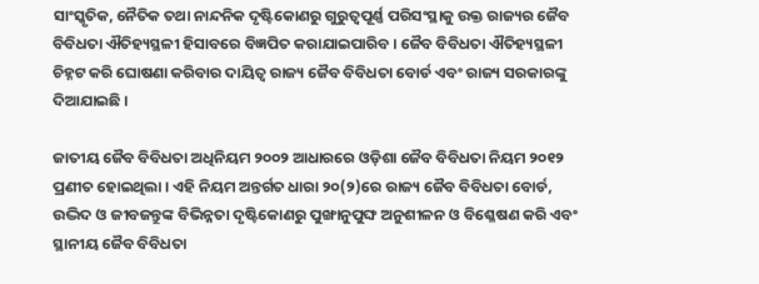ସାଂସ୍କୃତିକ, ନୈତିକ ତଥା ନାନ୍ଦନିକ ଦୃଷ୍ଟିକୋଣରୁ ଗୁରୁତ୍ୱପୂର୍ଣ୍ଣ ପରିସଂସ୍ଥାକୁ ଉକ୍ତ ରାଜ୍ୟର ଜୈବ ବିବିଧତା ଐତିହ୍ୟସ୍ଥଳୀ ହିସାବରେ ବିଜ୍ଞପିତ କରାଯାଇପାରିବ । ଜୈବ ବିବିଧତା ଐତିହ୍ୟସ୍ଥଳୀ ଚିହ୍ନଟ କରି ଘୋଷଣା କରିବାର ଦାୟିତ୍ୱ ରାଜ୍ୟ ଜୈବ ବିବିଧତା ବୋର୍ଡ ଏବଂ ରାଜ୍ୟ ସରକାରଙ୍କୁ ଦିଆଯାଇଛି ।

ଜାତୀୟ ଜୈବ ବିବିଧତା ଅଧିନିୟମ ୨୦୦୨ ଆଧାରରେ ଓଡ଼ିଶା ଜୈବ ବିବିଧତା ନିୟମ ୨୦୧୨ ପ୍ରଣୀତ ହୋଇଥିଲା । ଏହି ନିୟମ ଅନ୍ତର୍ଗତ ଧାରା ୨୦(୨)ରେ ରାଜ୍ୟ ଜୈବ ବିବିଧତା ବୋର୍ଡ, ଉଦ୍ଭିଦ ଓ ଜୀବଜନ୍ତୁଙ୍କ ବିଭିନ୍ନତା ଦୃଷ୍ଟିକୋଣରୁ ପୁଙ୍ଖାନୁପୁଙ୍ଘ ଅନୁଶୀଳନ ଓ ବିଶ୍ଳେଷଣ କରି ଏବଂ ସ୍ଥାନୀୟ ଜୈବ ବିବିଧତା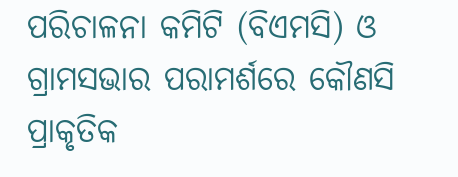ପରିଚାଳନା କମିଟି (ବିଏମସି) ଓ ଗ୍ରାମସଭାର ପରାମର୍ଶରେ କୌଣସି ପ୍ରାକୃତିକ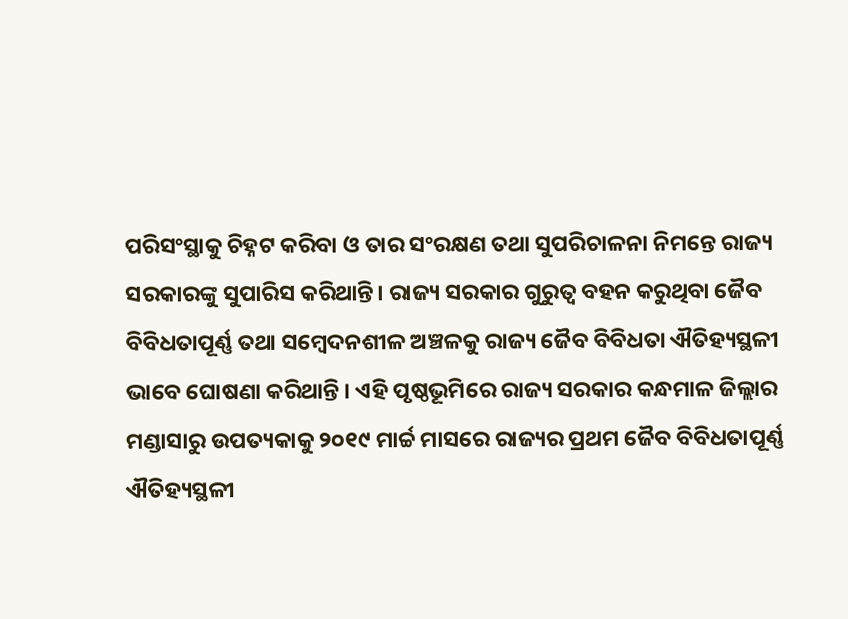ପରିସଂସ୍ଥାକୁ ଚିହ୍ନଟ କରିବା ଓ ତାର ସଂରକ୍ଷଣ ତଥା ସୁପରିଚାଳନା ନିମନ୍ତେ ରାଜ୍ୟ ସରକାରଙ୍କୁ ସୁପାରିସ କରିଥାନ୍ତି। ରାଜ୍ୟ ସରକାର ଗୁରୁତ୍ୱ ବହନ କରୁଥିବା ଜୈବ ବିବିଧତାପୂର୍ଣ୍ଣ ତଥା ସମ୍ବେଦନଶୀଳ ଅଞ୍ଚଳକୁ ରାଜ୍ୟ ଜୈବ ବିବିଧତା ଐତିହ୍ୟସ୍ଥଳୀ ଭାବେ ଘୋଷଣା କରିଥାନ୍ତି । ଏହି ପୃଷ୍ଠଭୂମିରେ ରାଜ୍ୟ ସରକାର କନ୍ଧମାଳ ଜିଲ୍ଲାର ମଣ୍ଡାସାରୁ ଉପତ୍ୟକାକୁ ୨୦୧୯ ମାର୍ଚ୍ଚ ମାସରେ ରାଜ୍ୟର ପ୍ରଥମ ଜୈବ ବିବିଧତାପୂର୍ଣ୍ଣ ଐତିହ୍ୟସ୍ଥଳୀ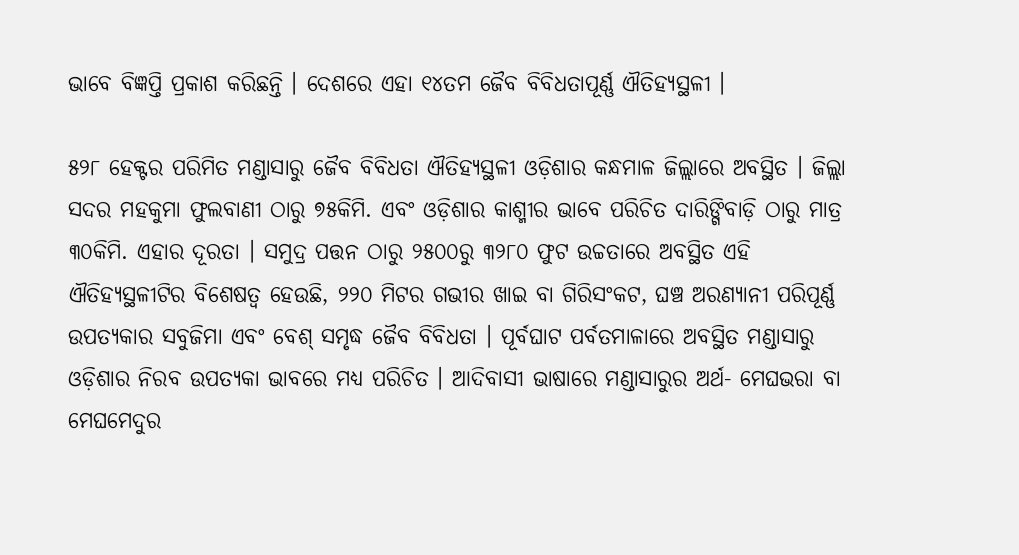ଭାବେ ବିଜ୍ଞପ୍ତି ପ୍ରକାଶ କରିଛନ୍ତି । ଦେଶରେ ଏହା ୧୪ତମ ଜୈବ ବିବିଧତାପୂର୍ଣ୍ଣ ଐତିହ୍ୟସ୍ଥଳୀ ।

୫୨୮ ହେକ୍ଟର ପରିମିତ ମଣ୍ଡାସାରୁ ଜୈବ ବିବିଧତା ଐତିହ୍ୟସ୍ଥଳୀ ଓଡ଼ିଶାର କନ୍ଧମାଳ ଜିଲ୍ଲାରେ ଅବସ୍ଥିତ । ଜିଲ୍ଲା ସଦର ମହକୁମା ଫୁଲବାଣୀ ଠାରୁ ୭୫କିମି. ଏବଂ ଓଡ଼ିଶାର କାଶ୍ମୀର ଭାବେ ପରିଚିତ ଦାରିଙ୍ଗିବାଡ଼ି ଠାରୁ ମାତ୍ର ୩୦କିମି. ଏହାର ଦୂରତା । ସମୁଦ୍ର ପତ୍ତନ ଠାରୁ ୨୫୦୦ରୁ ୩୨୮୦ ଫୁଟ ଉଚ୍ଚତାରେ ଅବସ୍ଥିତ ଏହି ଐତିହ୍ୟସ୍ଥଳୀଟିର ବିଶେଷତ୍ୱ ହେଉଛି, ୨୨୦ ମିଟର ଗଭୀର ଖାଇ ବା ଗିରିସଂକଟ, ଘଞ୍ଚ ଅରଣ୍ୟାନୀ ପରିପୂର୍ଣ୍ଣ ଉପତ୍ୟକାର ସବୁଜିମା ଏବଂ ବେଶ୍ ସମୃଦ୍ଧ ଜୈବ ବିବିଧତା । ପୂର୍ବଘାଟ ପର୍ବତମାଳାରେ ଅବସ୍ଥିତ ମଣ୍ଡାସାରୁ ଓଡ଼ିଶାର ନିରବ ଉପତ୍ୟକା ଭାବରେ ମଧ୍ୟ ପରିଚିତ । ଆଦିବାସୀ ଭାଷାରେ ମଣ୍ଡାସାରୁର ଅର୍ଥ- ମେଘଭରା ବା ମେଘମେଦୁର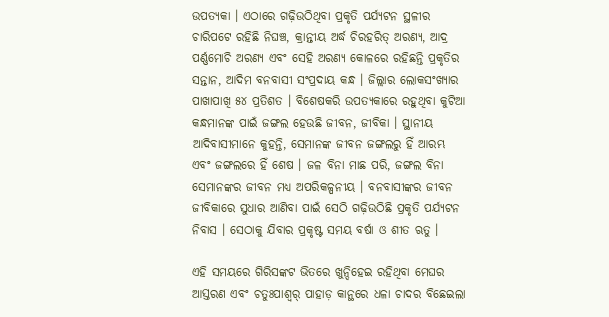ଉପତ୍ୟକା । ଏଠାରେ ଗଢ଼ିଉଠିଥିବା ପ୍ରକୃତି ପର୍ଯ୍ୟଟନ ସ୍ଥଳୀର ଚାରିପଟେ ରହିଛି ନିଘଞ୍ଚ, କ୍ରାନ୍ତୀୟ ଅର୍ଦ୍ଧ ଚିରହରିତ୍ ଅରଣ୍ୟ, ଆଦ୍ର ପର୍ଣ୍ଣମୋଚି ଅରଣ୍ୟ ଏବଂ ସେହି ଅରଣ୍ୟ କୋଳରେ ରହିଛନ୍ତି ପ୍ରକୃତିର ସନ୍ତାନ, ଆଦିମ ବନବାସୀ ସଂପ୍ରଦାୟ କନ୍ଧ । ଜିଲ୍ଲାର ଲୋକସଂଖ୍ୟାର ପାଖାପାଖି ୫୪ ପ୍ରତିଶତ । ବିଶେଷକରି ଉପତ୍ୟକାରେ ରହୁଥିବା କୁଟିଆ କନ୍ଧମାନଙ୍କ ପାଇଁ ଜଙ୍ଗଲ ହେଉଛି ଜୀବନ, ଜୀବିକା । ସ୍ଥାନୀୟ ଆଦିବାସୀମାନେ କୁହନ୍ତି, ସେମାନଙ୍କ ଜୀବନ ଜଙ୍ଗଲରୁ ହିଁ ଆରମ୍ଭ ଏବଂ ଜଙ୍ଗଲରେ ହିଁ ଶେଷ । ଜଳ ବିନା ମାଛ ପରି, ଜଙ୍ଗଲ ବିନା ସେମାନଙ୍କର ଜୀବନ ମଧ୍ୟ ଅପରିକଳ୍ପନୀୟ । ବନବାସୀଙ୍କର ଜୀବନ ଜୀବିକାରେ ସୁଧାର ଆଣିବା ପାଇଁ ସେଠି ଗଢ଼ିଉଠିଛି ପ୍ରକୃତି ପର୍ଯ୍ୟଟନ ନିବାସ । ସେଠାକୁ ଯିବାର ପ୍ରକୃଷ୍ଟ ସମୟ ବର୍ଷା ଓ ଶୀତ ଋତୁ ।

ଏହି ସମୟରେ ଗିରିସଙ୍କଟ ଭିତରେ ଖୁନ୍ଦିହେଇ ରହିଥିବା ମେଘର ଆସ୍ତରଣ ଏବଂ ଚତୁଃପାଶ୍ୱର୍ ପାହାଡ଼ କାନ୍ଥରେ ଧଳା ଚାଦର ବିଛେଇଲା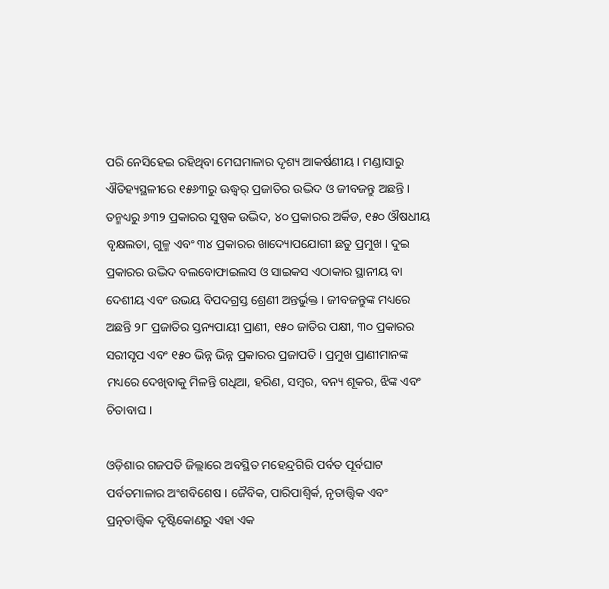ପରି ନେସିହେଇ ରହିଥିବା ମେଘମାଳାର ଦୃଶ୍ୟ ଆକର୍ଷଣୀୟ । ମଣ୍ଡାସାରୁ ଐତିହ୍ୟସ୍ଥଳୀରେ ୧୫୬୩ରୁ ଊଦ୍ଧ୍ୱର୍ ପ୍ରଜାତିର ଉଦ୍ଭିଦ ଓ ଜୀବଜନ୍ତୁ ଅଛନ୍ତି । ତନ୍ମଧ୍ୟରୁ ୬୩୨ ପ୍ରକାରର ସୁଷ୍ପକ ଉଦ୍ଭିଦ, ୪୦ ପ୍ରକାରର ଅର୍କିଡ, ୧୫୦ ଔଷଧୀୟ ବୃକ୍ଷଲତା, ଗୁଳ୍ମ ଏବଂ ୩୪ ପ୍ରକାରର ଖାଦ୍ୟୋପଯୋଗୀ ଛତୁ ପ୍ରମୁଖ । ଦୁଇ ପ୍ରକାରର ଉଦ୍ଭିଦ ବଲବୋଫାଇଲସ ଓ ସାଇକସ ଏଠାକାର ସ୍ଥାନୀୟ ବା ଦେଶୀୟ ଏବଂ ଉଭୟ ବିପଦଗ୍ରସ୍ତ ଶ୍ରେଣୀ ଅନ୍ତର୍ଭୁକ୍ତ । ଜୀବଜନ୍ତୁଙ୍କ ମଧ୍ୟରେ ଅଛନ୍ତି ୨୮ ପ୍ରଜାତିର ସ୍ତନ୍ୟପାୟୀ ପ୍ରାଣୀ, ୧୫୦ ଜାତିର ପକ୍ଷୀ, ୩୦ ପ୍ରକାରର ସରୀସୃପ ଏବଂ ୧୫୦ ଭିନ୍ନ ଭିନ୍ନ ପ୍ରକାରର ପ୍ରଜାପତି । ପ୍ରମୁଖ ପ୍ରାଣୀମାନଙ୍କ ମଧ୍ୟରେ ଦେଖିବାକୁ ମିଳନ୍ତି ଗଧିଆ, ହରିଣ, ସମ୍ବର, ବନ୍ୟ ଶୂକର, ଝିଙ୍କ ଏବଂ ଚିତାବାଘ ।

ଓଡ଼ିଶାର ଗଜପତି ଜିଲ୍ଲାରେ ଅବସ୍ଥିତ ମହେନ୍ଦ୍ରଗିରି ପର୍ବତ ପୂର୍ବଘାଟ ପର୍ବତମାଳାର ଅଂଶବିଶେଷ । ଜୈବିକ, ପାରିପାଶ୍ୱିର୍କ, ନୃତାତ୍ତ୍ୱିକ ଏବଂ ପ୍ରତ୍ନତାତ୍ତ୍ୱିକ ଦୃଷ୍ଟିକୋଣରୁ ଏହା ଏକ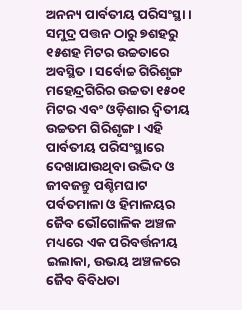ଅନନ୍ୟ ପାର୍ବତୀୟ ପରିସଂସ୍ଥା । ସମୁଦ୍ର ପତ୍ତନ ଠାରୁ ୭ଶହରୁ ୧୫ଶହ ମିଟର ଉଚ୍ଚତାରେ ଅବସ୍ଥିତ । ସର୍ବୋଚ୍ଚ ଗିରିଶୃଙ୍ଗ ମହେନ୍ଦ୍ରଗିରିର ଉଚ୍ଚତା ୧୫୦୧ ମିଟର ଏବଂ ଓଡ଼ିଶାର ଦ୍ୱିତୀୟ ଉଚ୍ଚତମ ଗିରିଶୃଙ୍ଗ । ଏହି ପାର୍ବତୀୟ ପରିସଂସ୍ଥାରେ ଦେଖାଯାଉଥିବା ଉଦ୍ଭିଦ ଓ ଜୀବଜନ୍ତୁ ପଶ୍ଚିମଘାଟ ପର୍ବତମାଳା ଓ ହିମାଳୟର ଜୈବ ଭୌଗୋଳିକ ଅଞ୍ଚଳ ମଧ୍ୟରେ ଏକ ପରିବର୍ତ୍ତନୀୟ ଇଲାକା, ଉଭୟ ଅଞ୍ଚଳରେ ଜୈବ ବିବିଧତା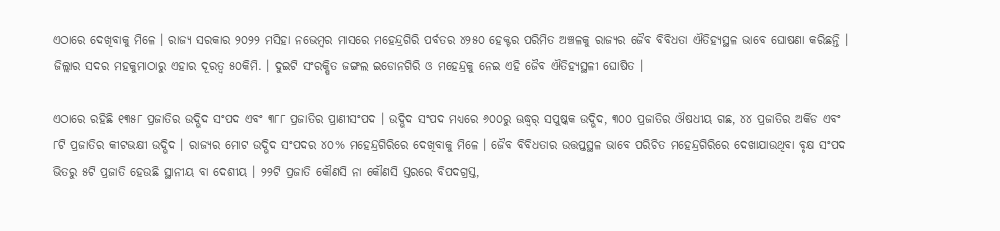ଏଠାରେ ଦେଖିବାକୁ ମିଳେ । ରାଜ୍ୟ ସରକାର ୨୦୨୨ ମସିହା ନଭେମ୍ବର ମାସରେ ମହେନ୍ଦ୍ରଗିରି ପର୍ବତର ୪୨୫୦ ହେକ୍ଟର ପରିମିତ ଅଞ୍ଚଳକୁ ରାଜ୍ୟର ଜୈବ ବିବିଧତା ଐତିହ୍ୟସ୍ଥଳ ଭାବେ ଘୋଷଣା କରିଛନ୍ତି । ଜିଲ୍ଲାର ସଦର ମହକୁମାଠାରୁ ଏହାର ଦୂରତ୍ୱ ୫୦କିମି. । ଦୁଇଟି ସଂରକ୍ଷିତ ଜଙ୍ଗଲ ଇଡୋନଗିରି ଓ ମହେନ୍ଦ୍ରକୁ ନେଇ ଏହି ଜୈବ ଐତିହ୍ୟସ୍ଥଳୀ ଘୋଷିତ ।

ଏଠାରେ ରହିଛି ୧୩୫୮ ପ୍ରଜାତିର ଉଦ୍ଭିଦ ସଂପଦ ଏବଂ ୩୮୮ ପ୍ରଜାତିର ପ୍ରାଣୀସଂପଦ । ଉଦ୍ଭିଦ ସଂପଦ ମଧ୍ୟରେ ୬୦୦ରୁ ଊଦ୍ଧ୍ୱର୍ ସପୁଷ୍କକ ଉଦ୍ଭିଦ, ୩୦୦ ପ୍ରଜାତିର ଔଷଧୀୟ ଗଛ, ୪୪ ପ୍ରଜାତିର ଅର୍କିଡ ଏବଂ ୮ଟି ପ୍ରଜାତିର କୀଟଭକ୍ଷୀ ଉଦ୍ଭିଦ । ରାଜ୍ୟର ମୋଟ ଉଦ୍ଭିଦ ସଂପଦର ୪୦% ମହେନ୍ଦ୍ରଗିରିରେ ଦେଖିବାକୁ ମିଳେ । ଜୈବ ବିବିଧତାର ଉତ୍ତପ୍ତସ୍ଥଳ ଭାବେ ପରିଚିତ ମହେନ୍ଦ୍ରଗିରିରେ ଦେଖାଯାଉଥିବା ବୃକ୍ଷ ସଂପଦ ଭିତରୁ ୫ଟି ପ୍ରଜାତି ହେଉଛି ସ୍ଥାନୀୟ ବା ଦେଶୀୟ । ୨୨ଟି ପ୍ରଜାତି କୌଣସି ନା କୌଣସି ସ୍ତରରେ ବିପଦଗ୍ରସ୍ତ,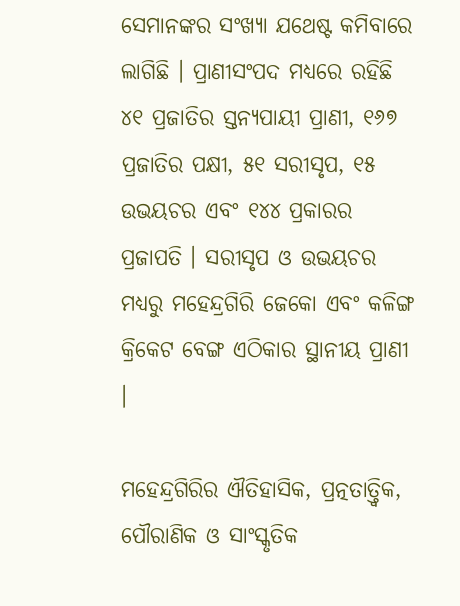ସେମାନଙ୍କର ସଂଖ୍ୟା ଯଥେଷ୍ଟ କମିବାରେ ଲାଗିଛି । ପ୍ରାଣୀସଂପଦ ମଧ୍ୟରେ ରହିଛି ୪୧ ପ୍ରଜାତିର ସ୍ତନ୍ୟପାୟୀ ପ୍ରାଣୀ, ୧୬୭ ପ୍ରଜାତିର ପକ୍ଷୀ, ୫୧ ସରୀସୃପ, ୧୫ ଉଭୟଚର ଏବଂ ୧୪୪ ପ୍ରକାରର ପ୍ରଜାପତି । ସରୀସୃପ ଓ ଉଭୟଚର ମଧ୍ୟରୁ ମହେନ୍ଦ୍ରଗିରି ଜେକୋ ଏବଂ କଳିଙ୍ଗ କ୍ରିକେଟ ବେଙ୍ଗ ଏଠିକାର ସ୍ଥାନୀୟ ପ୍ରାଣୀ ।

ମହେନ୍ଦ୍ରଗିରିର ଐତିହାସିକ, ପ୍ରତ୍ନତାତ୍ତ୍ୱିକ, ପୌରାଣିକ ଓ ସାଂସ୍କୃତିକ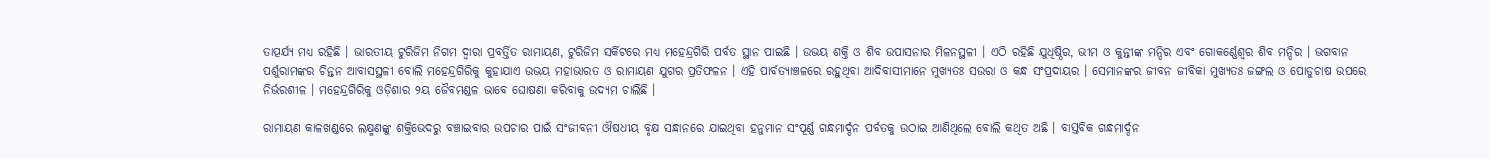ତାତ୍ପର୍ଯ୍ୟ ମଧ୍ୟ ରହିଛି । ଭାରତୀୟ ଟୁରିଜିମ ନିଗମ ଦ୍ୱାରା ପ୍ରବର୍ତ୍ତିତ ରାମାୟଣ, ଟୁରିଜିମ ସର୍କିଟରେ ମଧ୍ୟ ମହେନ୍ଦ୍ରଗିରି ପର୍ବତ ସ୍ଥାନ ପାଇଛି । ଉଭୟ ଶକ୍ତି ଓ ଶିବ ଉପାସନାର ମିଳନସ୍ଥଳୀ । ଏଠି ରହିଛି ଯୁଧିଷ୍ଠିର, ଭୀମ ଓ କୁନ୍ତୀଙ୍କ ମନ୍ଦିର ଏବଂ ଗୋକର୍ଣ୍ଣେଶ୍ୱର ଶିବ ମନ୍ଦିର । ଭଗବାନ ପର୍ଶୁରାମଙ୍କର ଚିନ୍ତନ ଆବାସସ୍ଥଳୀ ବୋଲି ମହେନ୍ଦ୍ରଗିରିକୁ କୁହାଯାଏ ଉଭୟ ମହାଭାରତ ଓ ରାମାୟଣ ଯୁଗର ପ୍ରତିଫଳନ । ଏହି ପାର୍ବତ୍ୟାଞ୍ଚଳରେ ରହୁଥିବା ଆଦିବାସୀମାନେ ମୁଖ୍ୟତଃ ସଉରା ଓ କନ୍ଧ ସଂପ୍ରଦାୟର । ସେମାନଙ୍କର ଜୀବନ ଜୀବିକା ମୁଖ୍ୟତଃ ଜଙ୍ଗଲ ଓ ପୋଡୁଚାଷ ଉପରେ ନିର୍ଭରଶୀଳ । ମହେନ୍ଦ୍ରଗିରିକୁ ଓଡ଼ିଶାର ୨ୟ ଜୈବମଣ୍ଡଳ ଭାବେ ଘୋଷଣା କରିବାକୁ ଉଦ୍ୟମ ଚାଲିଛି ।

ରାମାୟଣ କାଳଖଣ୍ଡରେ ଲକ୍ଷ୍ମଣଙ୍କୁ ଶକ୍ତିଭେଦରୁ ବଞ୍ଚାଇବାର ଉପଚାର ପାଇଁ ସଂଜୀବନୀ ଔଷଧୀୟ ବୃକ୍ଷ ସନ୍ଧାନରେ ଯାଇଥିବା ହନୁମାନ ସଂପୂର୍ଣ୍ଣ ଗନ୍ଧମାର୍ଦ୍ଦନ ପର୍ବତକୁ ଉଠାଇ ଆଣିଥିଲେ ବୋଲି କଥିତ ଅଛି । ବାସ୍ତବିକ ଗନ୍ଧମାର୍ଦ୍ଦନ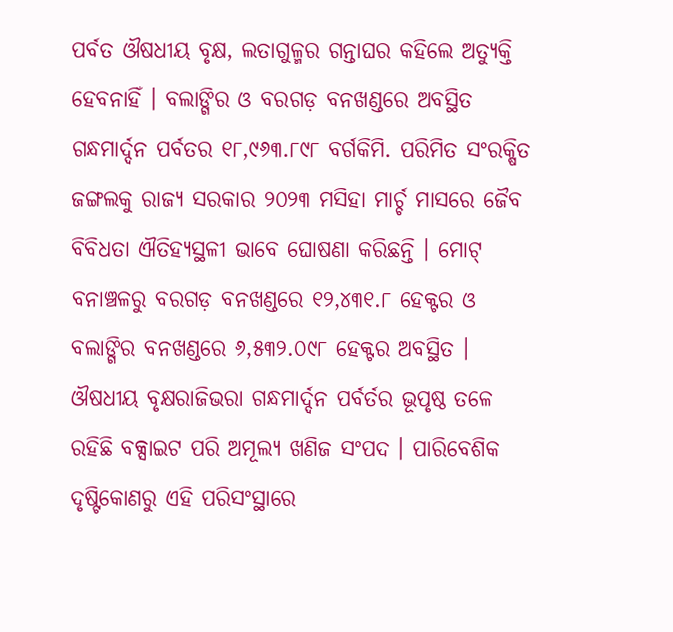ପର୍ବତ ଔଷଧୀୟ ବୃକ୍ଷ, ଲତାଗୁଳ୍ମର ଗନ୍ତାଘର କହିଲେ ଅତ୍ୟୁକ୍ତି ହେବନାହିଁ । ବଲାଙ୍ଗିର ଓ ବରଗଡ଼ ବନଖଣ୍ଡରେ ଅବସ୍ଥିତ ଗନ୍ଧମାର୍ଦ୍ଦନ ପର୍ବତର ୧୮,୯୬୩.୮୯୮ ବର୍ଗକିମି. ପରିମିତ ସଂରକ୍ଷିତ ଜଙ୍ଗଲକୁ ରାଜ୍ୟ ସରକାର ୨୦୨୩ ମସିହା ମାର୍ଚ୍ଚ ମାସରେ ଜୈବ ବିବିଧତା ଐତିହ୍ୟସ୍ଥଳୀ ଭାବେ ଘୋଷଣା କରିଛନ୍ତି । ମୋଟ୍ ବନାଞ୍ଚଳରୁ ବରଗଡ଼ ବନଖଣ୍ଡରେ ୧୨,୪୩୧.୮ ହେକ୍ଟର ଓ ବଲାଙ୍ଗିର ବନଖଣ୍ଡରେ ୬,୫୩୨.୦୯୮ ହେକ୍ଟର ଅବସ୍ଥିତ । ଔଷଧୀୟ ବୃକ୍ଷରାଜିଭରା ଗନ୍ଧମାର୍ଦ୍ଦନ ପର୍ବର୍ତର ଭୂପୃଷ୍ଠ ତଳେ ରହିଛି ବକ୍ସାଇଟ ପରି ଅମୂଲ୍ୟ ଖଣିଜ ସଂପଦ । ପାରିବେଶିକ ଦୃଷ୍ଟିକୋଣରୁ ଏହି ପରିସଂସ୍ଥାରେ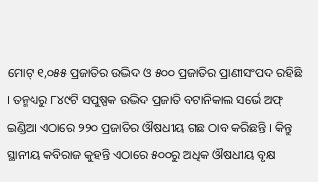ମୋଟ୍ ୧,୦୫୫ ପ୍ରଜାତିର ଉଦ୍ଭିଦ ଓ ୫୦୦ ପ୍ରଜାତିର ପ୍ରାଣୀସଂପଦ ରହିଛି । ତନ୍ମଧ୍ୟରୁ ୮୪୯ଟି ସପୁଷ୍ପକ ଉଦ୍ଭିଦ ପ୍ରଜାତି ବଟାନିକାଲ ସର୍ଭେ ଅଫ୍ ଇଣ୍ଡିଆ ଏଠାରେ ୨୨୦ ପ୍ରଜାତିର ଔଷଧୀୟ ଗଛ ଠାବ କରିଛନ୍ତି । କିନ୍ତୁ ସ୍ଥାନୀୟ କବିରାଜ କୁହନ୍ତି ଏଠାରେ ୫୦୦ରୁ ଅଧିକ ଔଷଧୀୟ ବୃକ୍ଷ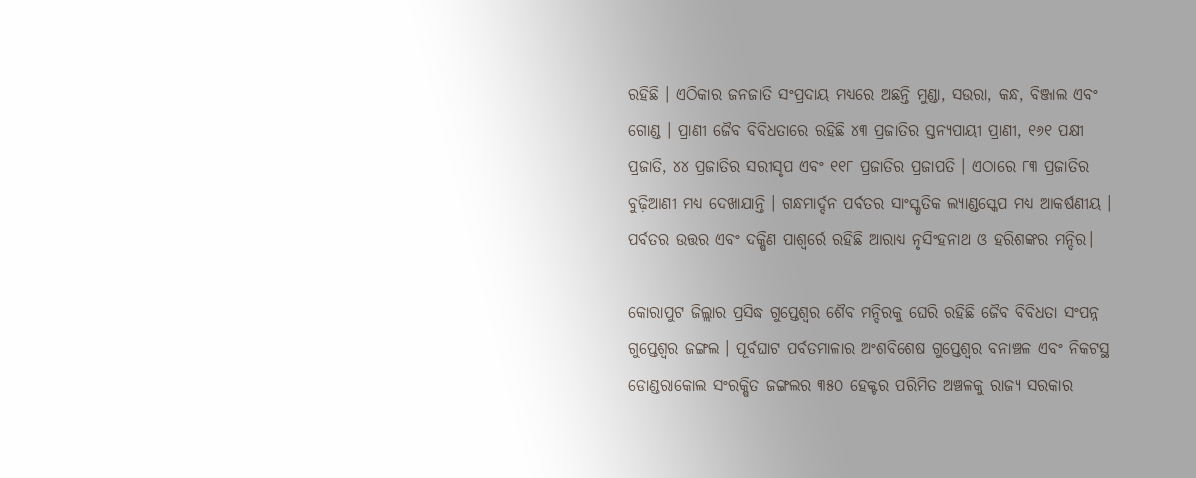ରହିଛି । ଏଠିକାର ଜନଜାତି ସଂପ୍ରଦାୟ ମଧ୍ୟରେ ଅଛନ୍ତି ମୁଣ୍ଡା, ସଉରା, କନ୍ଧ, ବିଞ୍ଜାଲ ଏବଂ ଗୋଣ୍ଡ । ପ୍ରାଣୀ ଜୈବ ବିବିଧତାରେ ରହିଛି ୪୩ ପ୍ରଜାତିର ସ୍ତନ୍ୟପାୟୀ ପ୍ରାଣୀ, ୧୬୧ ପକ୍ଷୀ ପ୍ରଜାତି, ୪୪ ପ୍ରଜାତିର ସରୀସୃପ ଏବଂ ୧୧୮ ପ୍ରଜାତିର ପ୍ରଜାପତି । ଏଠାରେ ୮୩ ପ୍ରଜାତିର ବୁଢ଼ିଆଣୀ ମଧ୍ୟ ଦେଖାଯାନ୍ତି । ଗନ୍ଧମାର୍ଦ୍ଦନ ପର୍ବତର ସାଂସ୍କୃତିକ ଲ୍ୟାଣ୍ଡସ୍କେପ ମଧ୍ୟ ଆକର୍ଷଣୀୟ । ପର୍ବତର ଉତ୍ତର ଏବଂ ଦକ୍ଷିଣ ପାଶ୍ୱର୍ରେ ରହିଛି ଆରାଧ୍ୟ ନୃସିଂହନାଥ ଓ ହରିଶଙ୍କର ମନ୍ଦିର।

କୋରାପୁଟ ଜିଲ୍ଲାର ପ୍ରସିଦ୍ଧ ଗୁପ୍ତେଶ୍ୱର ଶୈବ ମନ୍ଦିରକୁ ଘେରି ରହିଛି ଜୈବ ବିବିଧତା ସଂପନ୍ନ ଗୁପ୍ତେଶ୍ୱର ଜଙ୍ଗଲ । ପୂର୍ବଘାଟ ପର୍ବତମାଳାର ଅଂଶବିଶେଷ ଗୁପ୍ତେଶ୍ୱର ବନାଞ୍ଚଳ ଏବଂ ନିକଟସ୍ଥ ଡୋଣ୍ଡରାକୋଲ ସଂରକ୍ଷିତ ଜଙ୍ଗଲର ୩୫୦ ହେକ୍ଟର ପରିମିତ ଅଞ୍ଚଳକୁ ରାଜ୍ୟ ସରକାର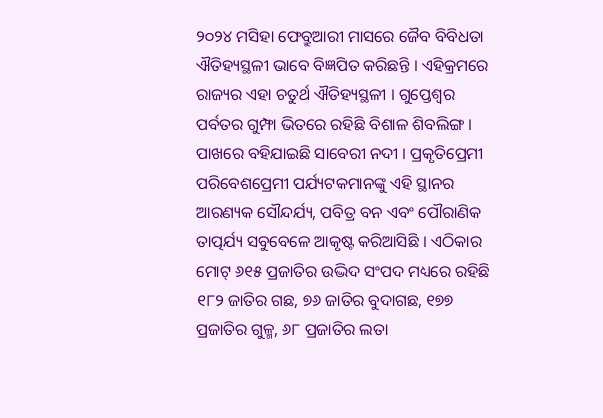୨୦୨୪ ମସିହା ଫେବ୍ରୁଆରୀ ମାସରେ ଜୈବ ବିବିଧତା ଐତିହ୍ୟସ୍ଥଳୀ ଭାବେ ବିଜ୍ଞପିତ କରିଛନ୍ତି । ଏହିକ୍ରମରେ ରାଜ୍ୟର ଏହା ଚତୁର୍ଥ ଐତିହ୍ୟସ୍ଥଳୀ । ଗୁପ୍ତେଶ୍ୱର ପର୍ବତର ଗୁମ୍ଫା ଭିତରେ ରହିଛି ବିଶାଳ ଶିବଲିଙ୍ଗ । ପାଖରେ ବହିଯାଇଛି ସାବେରୀ ନଦୀ । ପ୍ରକୃତିପ୍ରେମୀ ପରିବେଶପ୍ରେମୀ ପର୍ଯ୍ୟଟକମାନଙ୍କୁ ଏହି ସ୍ଥାନର ଆରଣ୍ୟକ ସୌନ୍ଦର୍ଯ୍ୟ, ପବିତ୍ର ବନ ଏବଂ ପୌରାଣିକ ତାତ୍ପର୍ଯ୍ୟ ସବୁବେଳେ ଆକୃଷ୍ଟ କରିଆସିଛି । ଏଠିକାର ମୋଟ୍ ୬୧୫ ପ୍ରଜାତିର ଉଦ୍ଭିଦ ସଂପଦ ମଧ୍ୟରେ ରହିଛି ୧୮୨ ଜାତିର ଗଛ, ୭୬ ଜାତିର ବୁଦାଗଛ, ୧୭୭ ପ୍ରଜାତିର ଗୁଳ୍ମ, ୬୮ ପ୍ରଜାତିର ଲତା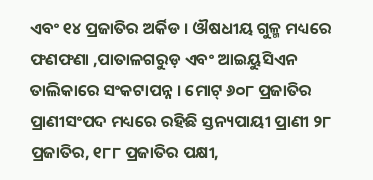ଏବଂ ୧୪ ପ୍ରଜାତିର ଅର୍କିଡ । ଔଷଧୀୟ ଗୁଳ୍ମ ମଧ୍ୟରେ ଫଣଫଣା ,ପାତାଳଗରୁଡ଼ ଏବଂ ଆଇୟୁସିଏନ ତାଲିକାରେ ସଂକଟାପନ୍ନ । ମୋଟ୍ ୬୦୮ ପ୍ରଜାତିର ପ୍ରାଣୀସଂପଦ ମଧ୍ୟରେ ରହିଛି ସ୍ତନ୍ୟପାୟୀ ପ୍ରାଣୀ ୨୮ ପ୍ରଜାତିର, ୧୮୮ ପ୍ରଜାତିର ପକ୍ଷୀ,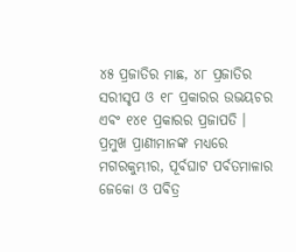୪୫ ପ୍ରଜାତିର ମାଛ, ୪୮ ପ୍ରଜାତିର ସରୀସୃପ ଓ ୧୮ ପ୍ରକାରର ଉଭୟଚର ଏବଂ ୧୪୧ ପ୍ରକାରର ପ୍ରଜାପତି । ପ୍ରମୁଖ ପ୍ରାଣୀମାନଙ୍କ ମଧ୍ୟରେ ମଗରକୁମ୍ଭୀର, ପୂର୍ବଘାଟ ପର୍ବତମାଳାର ଜେକୋ ଓ ପବିତ୍ର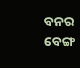ବନର ବେଙ୍ଗ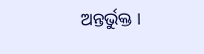ଅନ୍ତର୍ଭୁକ୍ତ ।